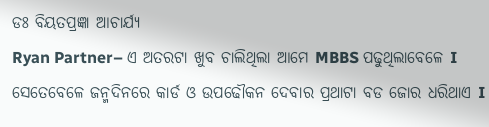ଡଃ ବିୟତପ୍ରଜ୍ଞା ଆଚାର୍ଯ୍ୟ
Ryan Partner– ଏ ଅତରଟା ଖୁବ ଚାଲିଥିଲା ଆମେ MBBS ପଢୁଥିଲାବେଳେ I ସେତେବେଳେ ଜନ୍ମଦିନରେ କାର୍ଡ ଓ ଉପଢୌକନ ଦେବାର ପ୍ରଥାଟା ବଡ ଜୋର ଧରିଥାଏ I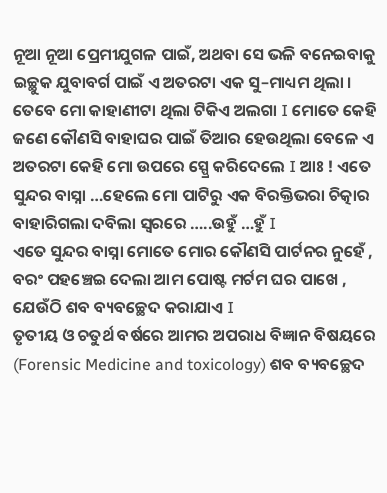ନୂଆ ନୂଆ ପ୍ରେମୀଯୁଗଳ ପାଇଁ, ଅଥବା ସେ ଭଳି ବନେଇବାକୁ ଇଚ୍ଛୁକ ଯୁବାବର୍ଗ ପାଇଁ ଏ ଅତରଟା ଏକ ସୁ–ମାଧ୍ୟମ ଥିଲା ।
ତେବେ ମୋ କାହାଣୀଟା ଥିଲା ଟିକିଏ ଅଲଗା I ମୋତେ କେହି ଜଣେ କୌଣସି ବାହାଘର ପାଇଁ ତିଆର ହେଉଥିଲା ବେଳେ ଏ ଅତରଟା କେହି ମୋ ଉପରେ ସ୍ପ୍ରେ କରିଦେଲେ I ଆଃ ! ଏତେ ସୁନ୍ଦର ବାସ୍ନା …ହେଲେ ମୋ ପାଟିରୁ ଏକ ବିରକ୍ତିଭରା ଚିତ୍କାର ବାହାରିଗଲା ଦବିଲା ସ୍ୱରରେ …..ଉହୁଁ …ହୁଁ I
ଏତେ ସୁନ୍ଦର ବାସ୍ନା ମୋତେ ମୋର କୌଣସି ପାର୍ଟନର ନୁହେଁ , ବରଂ ପହଞ୍ଚେଇ ଦେଲା ଆମ ପୋଷ୍ଟ ମର୍ଟମ ଘର ପାଖେ , ଯେଉଁଠି ଶବ ବ୍ୟବଚ୍ଛେଦ କରାଯାଏ I
ତୃତୀୟ ଓ ଚତୁର୍ଥ ବର୍ଷରେ ଆମର ଅପରାଧ ବିଜ୍ଞାନ ବିଷୟରେ (Forensic Medicine and toxicology) ଶବ ବ୍ୟବଚ୍ଛେଦ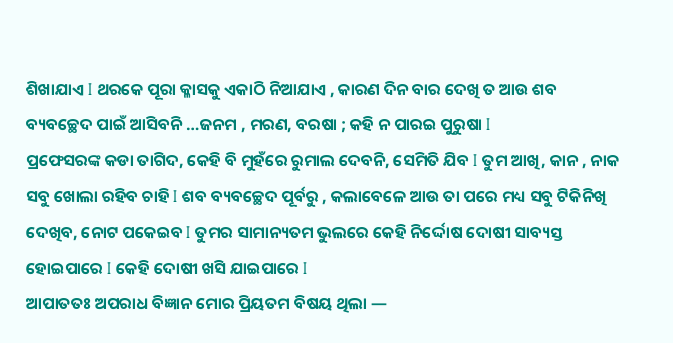ଶିଖାଯାଏ I ଥରକେ ପୂରା କ୍ଳାସକୁ ଏକାଠି ନିଆଯାଏ , କାରଣ ଦିନ ବାର ଦେଖି ତ ଆଉ ଶବ ବ୍ୟବଚ୍ଛେଦ ପାଇଁ ଆସିବନି …ଜନମ , ମରଣ, ବରଷା ; କହି ନ ପାରଇ ପୁରୁଷା I
ପ୍ରଫେସରଙ୍କ କଡା ତାଗିଦ, କେହି ବି ମୁହଁରେ ରୁମାଲ ଦେବନି, ସେମିତି ଯିବ I ତୁମ ଆଖି, କାନ , ନାକ ସବୁ ଖୋଲା ରହିବ ଚାହି I ଶବ ବ୍ୟବଚ୍ଛେଦ ପୂର୍ବରୁ , କଲାବେଳେ ଆଉ ତା ପରେ ମଧ୍ୟ ସବୁ ଟିକିନିଖି ଦେଖିବ, ନୋଟ ପକେଇବ I ତୁମର ସାମାନ୍ୟତମ ଭୁଲରେ କେହି ନିର୍ଦ୍ଦୋଷ ଦୋଷୀ ସାବ୍ୟସ୍ତ ହୋଇପାରେ I କେହି ଦୋଷୀ ଖସି ଯାଇପାରେ I
ଆପାତତଃ ଅପରାଧ ବିଜ୍ଞାନ ମୋର ପ୍ରିୟତମ ବିଷୟ ଥିଲା —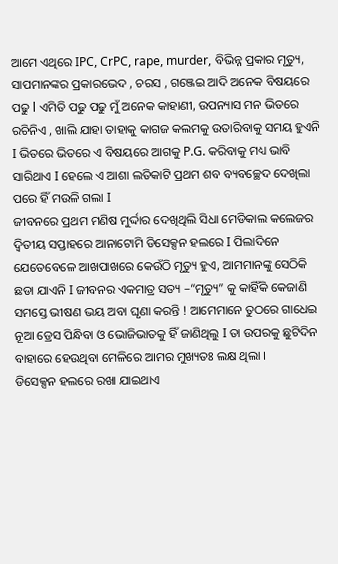ଆମେ ଏଥିରେ IPC, CrPC, rape, murder, ବିଭିନ୍ନ ପ୍ରକାର ମୃତ୍ୟୁ, ସାପମାନଙ୍କର ପ୍ରକାରଭେଦ , ଚରସ , ଗଞ୍ଜେଇ ଆଦି ଅନେକ ବିଷୟରେ ପଢୁ l ଏମିତି ପଢୁ ପଢୁ ମୁଁ ଅନେକ କାହାଣୀ, ଉପନ୍ୟାସ ମନ ଭିତରେ ରଚିନିଏ , ଖାଲି ଯାହା ତାହାକୁ କାଗଜ କଲମକୁ ଉତାରିବାକୁ ସମୟ ହୁଏନି I ଭିତରେ ଭିତରେ ଏ ବିଷୟରେ ଆଗକୁ P.G. କରିବାକୁ ମଧ୍ୟ ଭାବି ସାରିଥାଏ I ହେଲେ ଏ ଆଶା ଲତିକାଟି ପ୍ରଥମ ଶବ ବ୍ୟବଚ୍ଛେଦ ଦେଖିଲା ପରେ ହିଁ ମଉଳି ଗଲା I
ଜୀବନରେ ପ୍ରଥମ ମଣିଷ ମୁର୍ଦ୍ଦାର ଦେଖିଥିଲି ସିଧା ମେଡିକାଲ କଲେଜର ଦ୍ଵିତୀୟ ସପ୍ତାହରେ ଆନାଟୋମି ଡିସେକ୍ସନ ହଲରେ I ପିଲାଦିନେ ଯେତେବେଳେ ଆଖପାଖରେ କେଉଁଠି ମୃତ୍ୟୁ ହୁଏ, ଆମମାନଙ୍କୁ ସେଠିକି ଛଡା ଯାଏନି I ଜୀବନର ଏକମାତ୍ର ସତ୍ୟ –“ମୃତ୍ୟୁ” କୁ କାହିଁକି କେଜାଣି ସମସ୍ତେ ଭୀଷଣ ଭୟ ଅବା ଘୃଣା କରନ୍ତି ! ଆମେମାନେ ତୁଠରେ ଗାଧେଇ ନୂଆ ଡ୍ରେସ ପିନ୍ଧିବା ଓ ଭୋଜିଭାତକୁ ହିଁ ଜାଣିଥିଲୁ I ତା ଉପରକୁ ଛୁଟିଦିନ ବାହାରେ ହେଉଥିବା ମେଳିରେ ଆମର ମୁଖ୍ୟତଃ ଲକ୍ଷ ଥିଲା ।
ଡିସେକ୍ସନ ହଲରେ ରଖା ଯାଇଥାଏ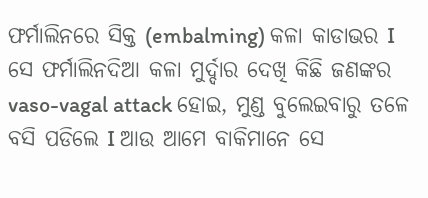ଫର୍ମାଲିନରେ ସିକ୍ତ (embalming) କଳା କାଡାଭର I ସେ ଫର୍ମାଲିନଦିଆ କଳା ମୁର୍ଦ୍ଦାର ଦେଖି କିଛି ଜଣଙ୍କର vaso-vagal attack ହୋଇ, ମୁଣ୍ଡ ବୁଲେଇବାରୁ ତଳେ ବସି ପଡିଲେ I ଆଉ ଆମେ ବାକିମାନେ ସେ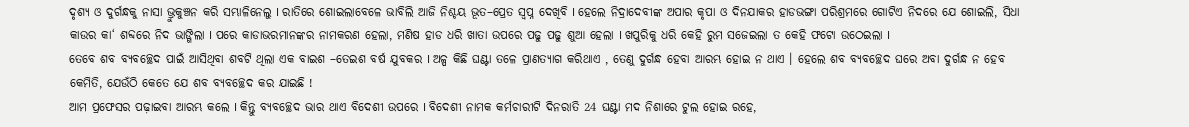ଦୃଶ୍ୟ ଓ ଦୁର୍ଗନ୍ଧକୁ ନାସା ଭ୍ରୁକୁଞ୍ଚନ କରି ସମ୍ଭାଳିନେଲୁ I ରାତିରେ ଶୋଇଲାବେଳେ ଭାବିଲି ଆଜି ନିଶ୍ଚୟ ଭୂତ–ପ୍ରେତ ସ୍ୱପ୍ନ ଦେଖିବି I ହେଲେ ନିଦ୍ରାଦେବୀଙ୍କ ଅପାର କୃପା ଓ ଦିନଯାକର ହାଡଭଙ୍ଗା ପରିଶ୍ରମରେ ଗୋଟିଏ ନିଦରେ ଯେ ଶୋଇଲି, ସିଧା କାଉର କା‘ ଶବ୍ଦରେ ନିଦ ଭାଙ୍ଗିଲା I ପରେ କାଡାଭରମାନଙ୍କର ନାମକରଣ ହେଲା, ମଣିଷ ହାଡ ଧରି ଖାତା ଉପରେ ପଢୁ ପଢୁ ଶୁଆ ହେଲା I ଖପୁରିକୁ ଧରି କେହି ରୁମ ସଜେଇଲା ତ କେହି ଫଟୋ ଉଠେଇଲା I
ତେବେ ଶବ ବ୍ୟବଚ୍ଛେଦ ପାଇଁ ଆସିଥିବା ଶବଟି ଥିଲା ଏକ ବାଇଶ –ତେଇଶ ବର୍ଷ ଯୁବକର I ଅଳ୍ପ କିଛି ଘଣ୍ଟା ତଳେ ପ୍ରାଣତ୍ୟାଗ କରିଥାଏ , ତେଣୁ ଦୁର୍ଗନ୍ଧ ହେବା ଆରମ୍ଭ ହୋଇ ନ ଥାଏ । ହେଲେ ଶବ ବ୍ୟବଚ୍ଛେଦ ଘରେ ଅବା ଦୁର୍ଗନ୍ଧ ନ ହେବ କେମିତି, ଯେଉଁଠି କେତେ ଯେ ଶବ ବ୍ୟବଚ୍ଛେଦ କର ଯାଇଛି !
ଆମ ପ୍ରଫେସର ପଢ଼ାଇବା ଆରମ୍ଭ କଲେ I କିନ୍ତୁ ବ୍ୟବଚ୍ଛେଦ ଭାର ଥାଏ ବିଦେଶୀ ଉପରେ I ବିଦେଶୀ ନାମକ କର୍ମଚାରୀଟି ଦିନରାତି 24 ଘଣ୍ଟା ମଦ ନିଶାରେ ଟୁଲ ହୋଇ ରହେ,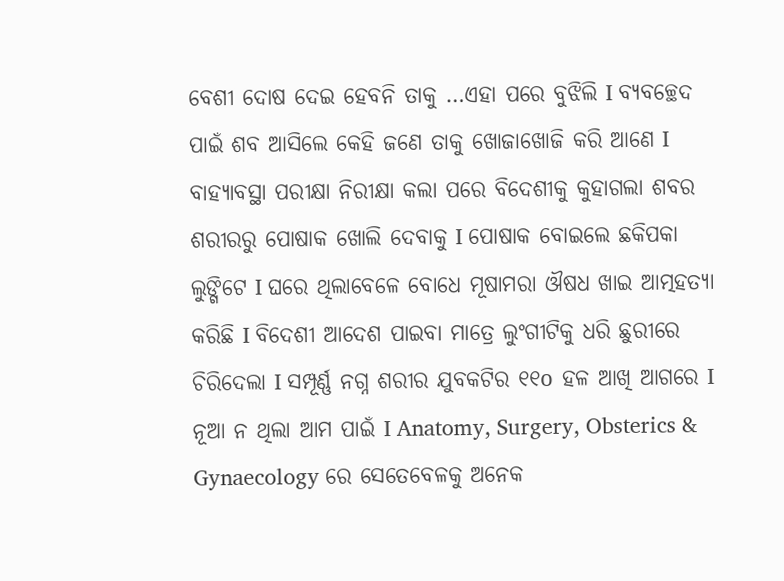ବେଶୀ ଦୋଷ ଦେଇ ହେବନି ତାକୁ …ଏହା ପରେ ବୁଝିଲି I ବ୍ୟବଚ୍ଛେଦ ପାଇଁ ଶବ ଆସିଲେ କେହି ଜଣେ ତାକୁ ଖୋଜାଖୋଜି କରି ଆଣେ I
ବାହ୍ୟାବସ୍ଥା ପରୀକ୍ଷା ନିରୀକ୍ଷା କଲା ପରେ ବିଦେଶୀକୁ କୁହାଗଲା ଶବର ଶରୀରରୁ ପୋଷାକ ଖୋଲି ଦେବାକୁ I ପୋଷାକ ବୋଇଲେ ଛକିପକା ଲୁଙ୍ଗିଟେ I ଘରେ ଥିଲାବେଳେ ବୋଧେ ମୂଷାମରା ଔଷଧ ଖାଇ ଆତ୍ମହତ୍ୟା କରିଛି I ବିଦେଶୀ ଆଦେଶ ପାଇବା ମାତ୍ରେ ଲୁଂଗୀଟିକୁ ଧରି ଛୁରୀରେ ଚିରିଦେଲା I ସମ୍ପୂର୍ଣ୍ଣ ନଗ୍ନ ଶରୀର ଯୁବକଟିର ୧୧o ହଳ ଆଖି ଆଗରେ I ନୂଆ ନ ଥିଲା ଆମ ପାଇଁ I Anatomy, Surgery, Obsterics & Gynaecology ରେ ସେତେବେଳକୁ ଅନେକ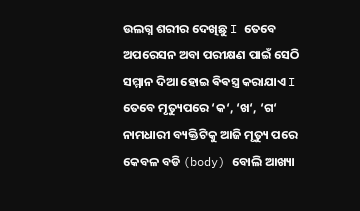ଉଲଗ୍ନ ଶରୀର ଦେଖିଛୁ I ତେବେ ଅପରେସନ ଅବା ପରୀକ୍ଷଣ ପାଇଁ ସେଠି ସମ୍ମାନ ଦିଆ ହୋଇ ଵିଵସ୍ତ୍ର କରାଯାଏ I
ତେବେ ମୃତ୍ୟୁପରେ ‘କ‘, ‘ଖ‘, ‘ଗ‘ ନାମଧାରୀ ବ୍ୟକ୍ତିଟିକୁ ଆଜି ମୃତ୍ୟୁ ପରେ କେବଳ ବଡି (body) ବୋଲି ଆଖ୍ୟା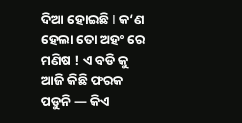ଦିଆ ହୋଇଛି I କ‘ଣ ହେଲା ତୋ ଅହଂ ରେ ମଣିଷ ! ଏ ବଡି କୁ ଆଜି କିଛି ଫରକ ପଡୁନି — କିଏ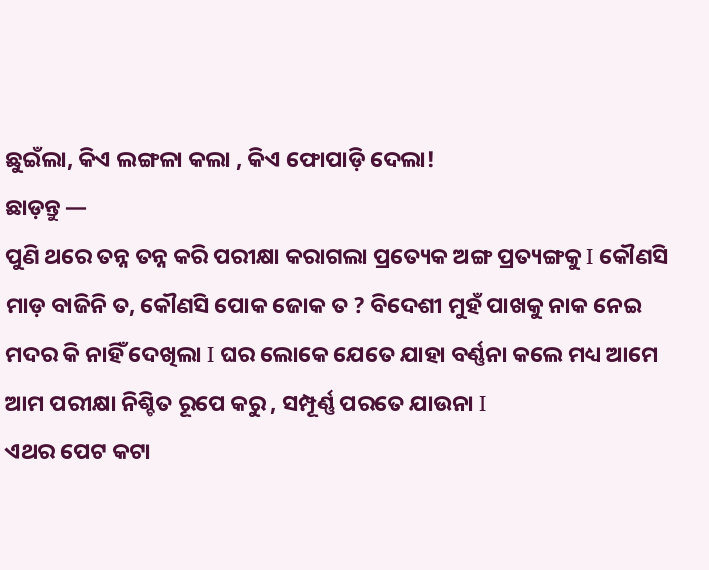ଛୁଇଁଲା, କିଏ ଲଙ୍ଗଳା କଲା , କିଏ ଫୋପାଡ଼ି ଦେଲା!
ଛାଡ଼ନ୍ତୁ —
ପୁଣି ଥରେ ତନ୍ନ ତନ୍ନ କରି ପରୀକ୍ଷା କରାଗଲା ପ୍ରତ୍ୟେକ ଅଙ୍ଗ ପ୍ରତ୍ୟଙ୍ଗକୁ I କୌଣସି ମାଡ଼ ବାଜିନି ତ, କୌଣସି ପୋକ ଜୋକ ତ ? ବିଦେଶୀ ମୁହଁ ପାଖକୁ ନାକ ନେଇ ମଦର କି ନାହିଁ ଦେଖିଲା I ଘର ଲୋକେ ଯେତେ ଯାହା ବର୍ଣ୍ଣନା କଲେ ମଧ୍ୟ ଆମେ ଆମ ପରୀକ୍ଷା ନିଶ୍ଚିତ ରୂପେ କରୁ , ସମ୍ପୂର୍ଣ୍ଣ ପରତେ ଯାଉନା I
ଏଥର ପେଟ କଟା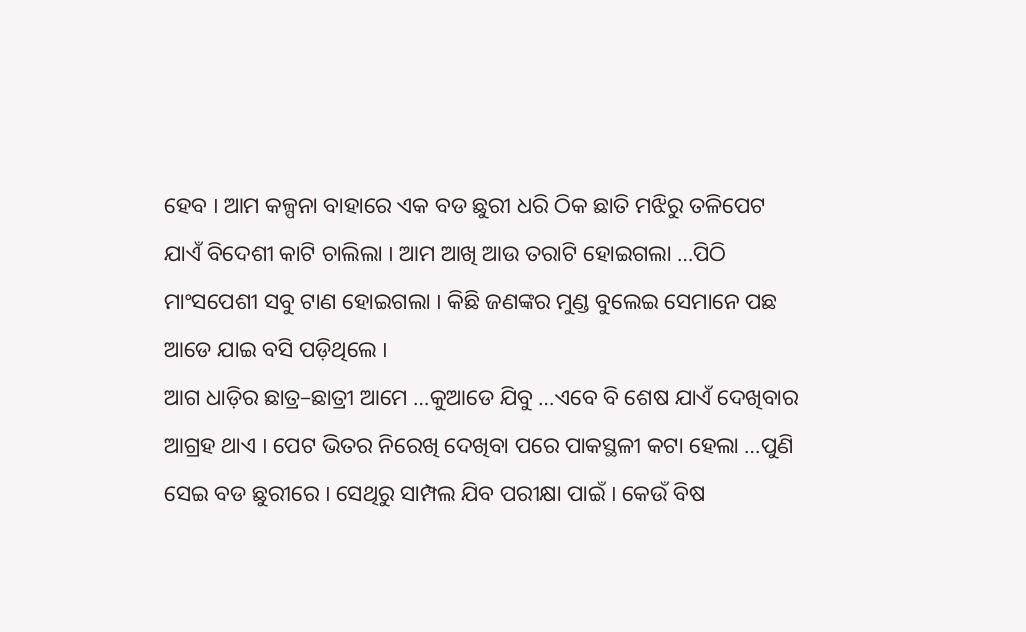ହେବ I ଆମ କଳ୍ପନା ବାହାରେ ଏକ ବଡ ଛୁରୀ ଧରି ଠିକ ଛାତି ମଝିରୁ ତଳିପେଟ ଯାଏଁ ବିଦେଶୀ କାଟି ଚାଲିଲା I ଆମ ଆଖି ଆଉ ତରାଟି ହୋଇଗଲା …ପିଠି ମାଂସପେଶୀ ସବୁ ଟାଣ ହୋଇଗଲା I କିଛି ଜଣଙ୍କର ମୁଣ୍ଡ ବୁଲେଇ ସେମାନେ ପଛ ଆଡେ ଯାଇ ବସି ପଡ଼ିଥିଲେ I
ଆଗ ଧାଡ଼ିର ଛାତ୍ର–ଛାତ୍ରୀ ଆମେ …କୁଆଡେ ଯିବୁ …ଏବେ ବି ଶେଷ ଯାଏଁ ଦେଖିବାର ଆଗ୍ରହ ଥାଏ I ପେଟ ଭିତର ନିରେଖି ଦେଖିବା ପରେ ପାକସ୍ଥଳୀ କଟା ହେଲା …ପୁଣି ସେଇ ବଡ ଛୁରୀରେ I ସେଥିରୁ ସାମ୍ପଲ ଯିବ ପରୀକ୍ଷା ପାଇଁ I କେଉଁ ବିଷ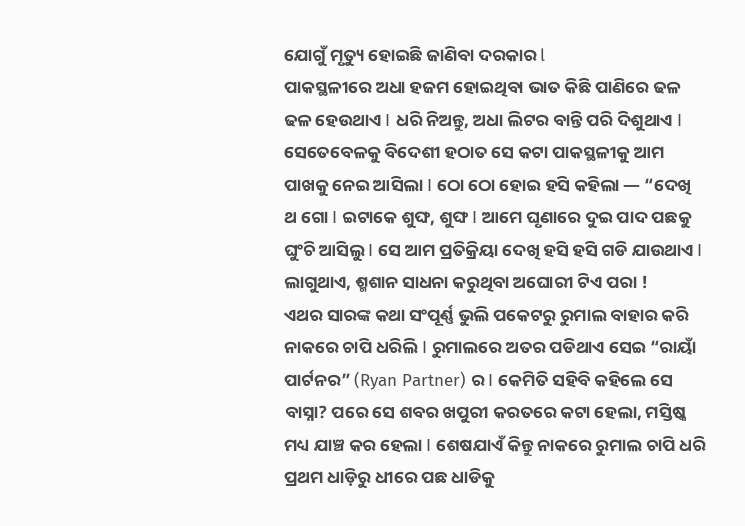ଯୋଗୁଁ ମୃତ୍ୟୁ ହୋଇଛି ଜାଣିବା ଦରକାର l
ପାକସ୍ଥଳୀରେ ଅଧା ହଜମ ହୋଇଥିବା ଭାତ କିଛି ପାଣିରେ ଢଳ ଢଳ ହେଉଥାଏ I ଧରି ନିଅନ୍ତୁ, ଅଧା ଲିଟର ବାନ୍ତି ପରି ଦିଶୁଥାଏ I ସେତେବେଳକୁ ବିଦେଶୀ ହଠାତ ସେ କଟା ପାକସ୍ଥଳୀକୁ ଆମ ପାଖକୁ ନେଇ ଆସିଲା I ଠୋ ଠୋ ହୋଇ ହସି କହିଲା — “ଦେଖି ଥ ଗୋ I ଇଟାକେ ଶୁଙ୍ଘ, ଶୁଙ୍ଘ I ଆମେ ଘୃଣାରେ ଦୁଇ ପାଦ ପଛକୁ ଘୁଂଚି ଆସିଲୁ I ସେ ଆମ ପ୍ରତିକ୍ରିୟା ଦେଖି ହସି ହସି ଗଡି ଯାଉଥାଏ I ଲାଗୁଥାଏ, ଶ୍ମଶାନ ସାଧନା କରୁଥିବା ଅଘୋରୀ ଟିଏ ପରା !
ଏଥର ସାରଙ୍କ କଥା ସଂପୂର୍ଣ୍ଣ ଭୁଲି ପକେଟରୁ ରୁମାଲ ବାହାର କରି ନାକରେ ଚାପି ଧରିଲି I ରୁମାଲରେ ଅତର ପଡିଥାଏ ସେଇ “ରାୟାଁ ପାର୍ଟନର” (Ryan Partner) ର I କେମିତି ସହିବି କହିଲେ ସେ ବାସ୍ନା? ପରେ ସେ ଶବର ଖପୁରୀ କରତରେ କଟା ହେଲା, ମସ୍ତିଷ୍କ ମଧ୍ୟ ଯାଞ୍ଚ କର ହେଲା I ଶେଷଯାଏଁ କିନ୍ତୁ ନାକରେ ରୁମାଲ ଚାପି ଧରି ପ୍ରଥମ ଧାଡ଼ିରୁ ଧୀରେ ପଛ ଧାଡିକୁ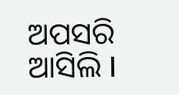ଅପସରି ଆସିଲି I